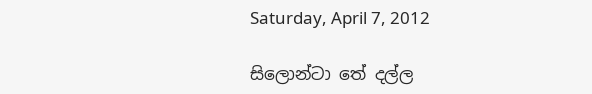Saturday, April 7, 2012

සිලොන්ටා තේ දල්ල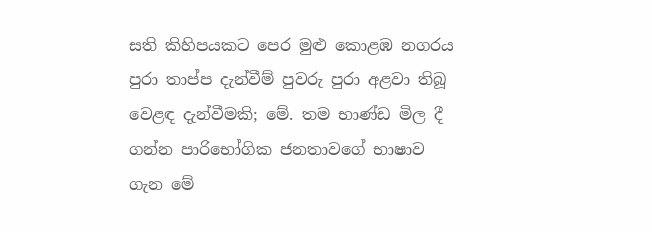සති කිහිපයකට පෙර මුළු කොළඹ නගරය පුරා තාප්ප දැන්වීම් පුවරු පුරා අළවා තිබූ වෙළඳ දැන්වීමකි; මේ. තම භාණ්ඩ මිල දී ගන්න පාරිභෝගික ජනතාවගේ භාෂාව ගැන මේ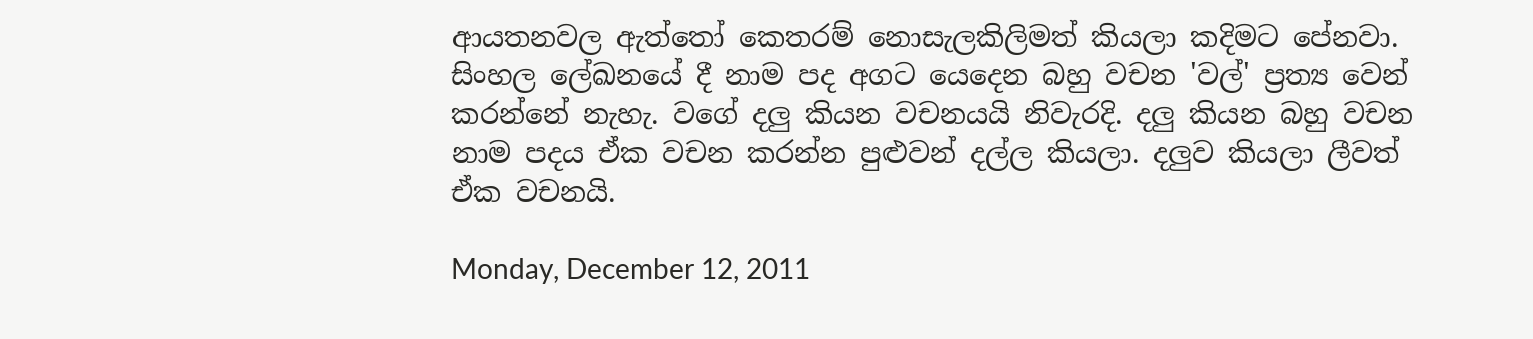ආයතනවල ඇත්තෝ කෙතරම් නොසැලකිලිමත් කියලා කදිමට පේනවා. සිංහල ලේඛනයේ දී නාම පද අගට යෙදෙන බහු වචන 'වල්' ප්‍රත්‍ය වෙන් කරන්නේ නැහැ. වගේ දලු කියන වචනයයි නිවැරදි. දලු කියන බහු වචන නාම පදය ඒක වචන කරන්න පුළුවන් දල්ල කියලා. දලුව කියලා ලීවත් ඒක වචනයි.

Monday, December 12, 2011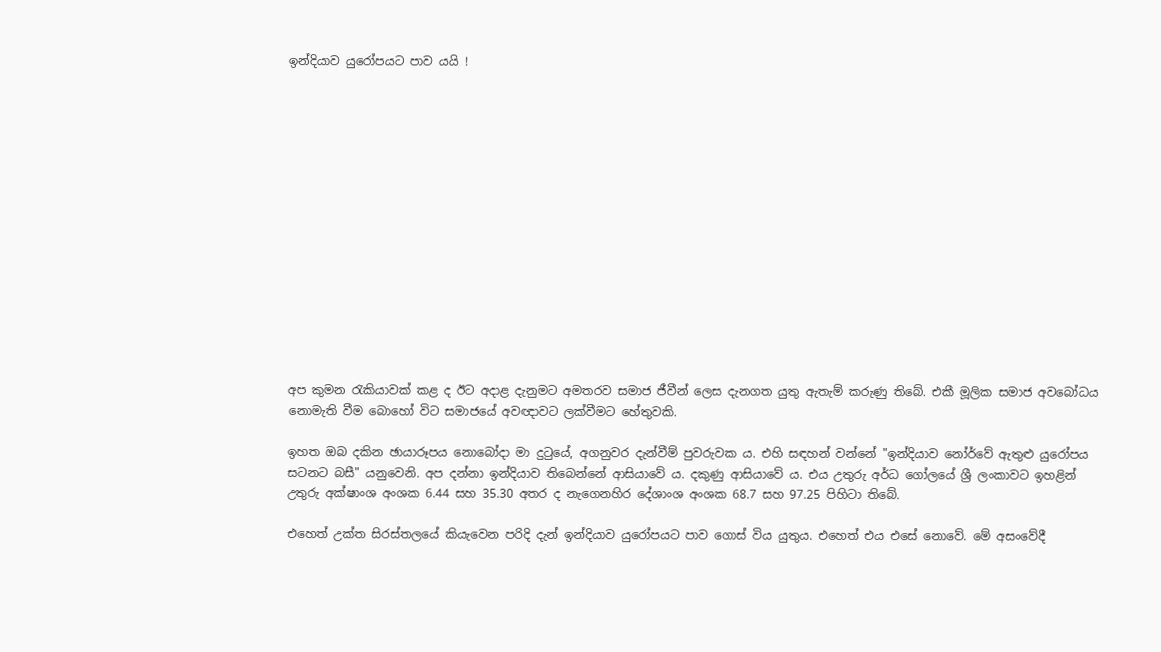ඉන්දියාව යුරෝපයට පාව යයි !















අප කුමන රැකියාවක් කළ ද ඊට අදාළ දැනුමට අමතරව සමාජ ජීවීන් ලෙස දැනගත යුතු ඇතැම් කරුණු තිබේ. එකී මූලික සමාජ අවබෝධය නොමැති වීම බොහෝ විට සමාජයේ අවඥාවට ලක්වීමට හේතුවකි.

ඉහත ඔබ දකින ඡායාරූපය නොබෝදා මා දුටුයේ, අගනුවර දැන්වීම් පුවරුවක ය. එහි සඳහන් වන්නේ "ඉන්දියාව නෝර්වේ ඇතුළු යුරෝපය සටනට බසී" යනුවෙනි. අප දන්නා ඉන්දියාව තිබෙන්නේ ආසියාවේ ය. දකුණු ආසියාවේ ය. එය උතුරු අර්ධ ගෝලයේ ශ්‍රී ලංකාවට ඉහළින් උතුරු අක්ෂාංශ අංශක 6.44 සහ 35.30 අතර ද නැගෙනහිර දේශාංශ අංශක 68.7 සහ 97.25 පිහිටා තිබේ.

එහෙත් උක්ත සිරස්තලයේ කියැවෙන පරිදි දැන් ඉන්දියාව යුරෝපයට පාව ගොස් විය යුතුය. එහෙත් එය එසේ නොවේ. මේ අසංවේදී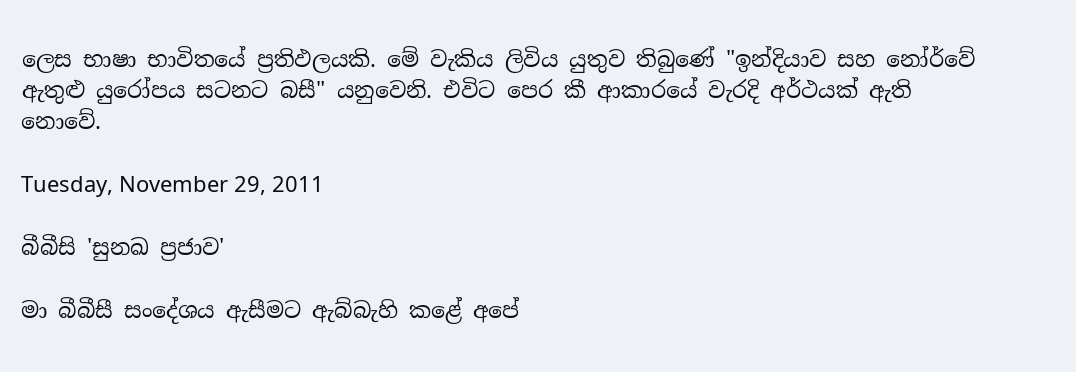ලෙස භාෂා භාවිතයේ ප්‍රතිඵලයකි. මේ වැකිය ලිවිය යුතුව තිබුණේ "ඉන්දියාව සහ නෝර්වේ ඇතුළු යුරෝපය සටනට බසී" යනුවෙනි. එවිට පෙර කී ආකාරයේ වැරදි අර්ථයක් ඇති නොවේ.

Tuesday, November 29, 2011

බීබීසි 'සුනඛ ප්‍රජාව'

මා බීබීසී සංදේශය ඇසීමට ඇබ්බැහි කළේ අපේ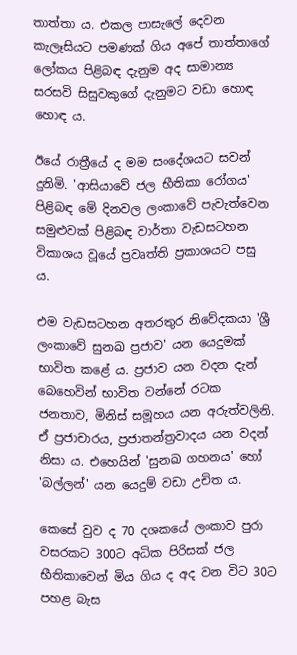තාත්තා ය. එකල පාසැලේ දෙවන කැලෑසියට පමණක් ගිය අපේ තාත්තාගේ ලෝකය පිළිබඳ දැනුම අද සාමාන්‍ය සරසවි සිසුවකුගේ දැනුමට වඩා හොඳ හොඳ ය.

ඊයේ රාත්‍රීයේ ද මම සංදේශයට සවන් දුනිමි. 'ආසියාවේ ජල භීතිකා රෝගය' පිළිබඳ මේ දිනවල ලංකාවේ පැවැත්වෙන සමුළුවක් පිළිබඳ වාර්තා වැඩසටහන විකාශය වූයේ ප්‍රවෘත්ති ප්‍රකාශයට පසු ය.

එම වැඩසටහන අතරතුර නිවේදකයා 'ශ්‍රී ලංකාවේ සුනඛ ප්‍රජාව' යන යෙදුමක් භාවිත කළේ ය. ප්‍රජාව යන වදන දැන් බෙහෙවින් භාවිත වන්නේ රටක ජනතාව, මිනිස් සමූහය යන අරුත්වලිනි. ඒ ප්‍රජාචාරය, ප්‍රජාතන්ත්‍රවාදය යන වදන් නිසා ය. එහෙයින් 'සුනඛ ගහනය' හෝ 'බල්ලන්' යන යෙදුම් වඩා උචිත ය.

කෙසේ වුව ද 70 දශකයේ ලංකාව පුරා වසරකට 300ට අධික පිරිසක් ජල භීතිකාවෙන් මිය ගිය ද අද වන විට 30ට පහළ බැස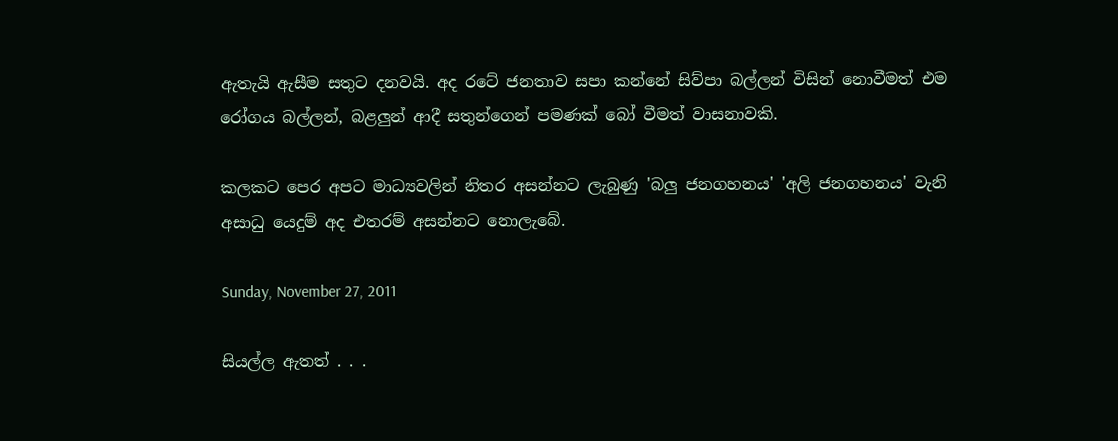ඇතැයි ඇසීම සතුට දනවයි. අද රටේ ජනතාව සපා කන්නේ සිව්පා බල්ලන් විසින් නොවීමත් එම රෝගය බල්ලන්, බළලුන් ආදී සතුන්ගෙන් පමණක් බෝ වීමත් වාසනාවකි.

කලකට පෙර අපට මාධ්‍යවලින් නිතර අසන්නට ලැබුණු 'බලු ජනගහනය' 'අලි ජනගහනය' වැනි අසාධු යෙදුම් අද එතරම් අසන්නට නොලැබේ.

Sunday, November 27, 2011

සියල්ල ඇතත් . . .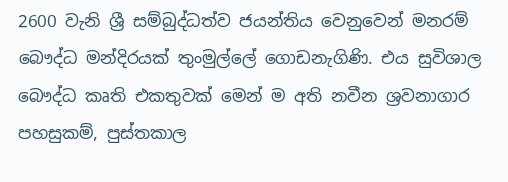2600 වැනි ශ්‍රී සම්බුද්ධත්ව ජයන්තිය වෙනුවෙන් මනරම් බෞද්ධ මන්දිරයක් තුංමුල්ලේ ගොඩනැගිණි. එය සුවිශාල බෞද්ධ කෘති එකතුවක් මෙන් ම අති නවීන ශ්‍රවනාගාර පහසුකම්, පුස්තකාල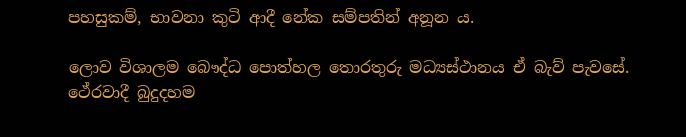පහසුකම්, භාවනා කුටි ආදී නේක සම්පතින් අනූන ය.

ලොව විශාලම බෞද්ධ පොත්හල තොරතුරු මධ්‍යස්ථානය ඒ බැව් පැවසේ. ථේරවාදී බුදුදහම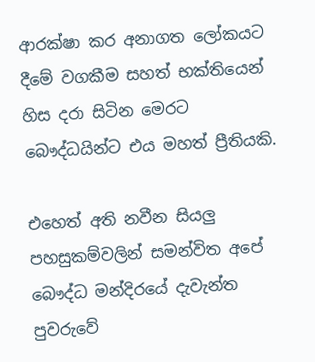ආරක්ෂා කර අනාගත ලෝකයට දීමේ වගකීම සහත් භක්තියෙන් හිස දරා සිටින මෙරට බෞද්ධයින්ට එය මහත් ප්‍රීතියකි.

එහෙත් අති නවීන සියලු පහසුකම්වලින් සමන්විත අපේ බෞද්ධ මන්දිරයේ දැවැන්ත පුවරුවේ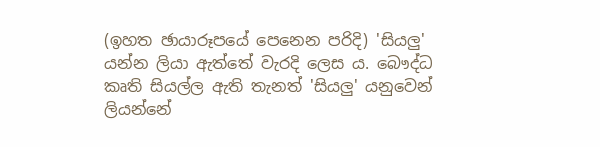(ඉහත ඡායාරූපයේ පෙනෙන පරිදි) 'සියලු' යන්න ලියා ඇත්තේ වැරදි ලෙස ය. බෞද්ධ කෘති සියල්ල ඇති තැනත් 'සියලු' යනුවෙන් ලියන්නේ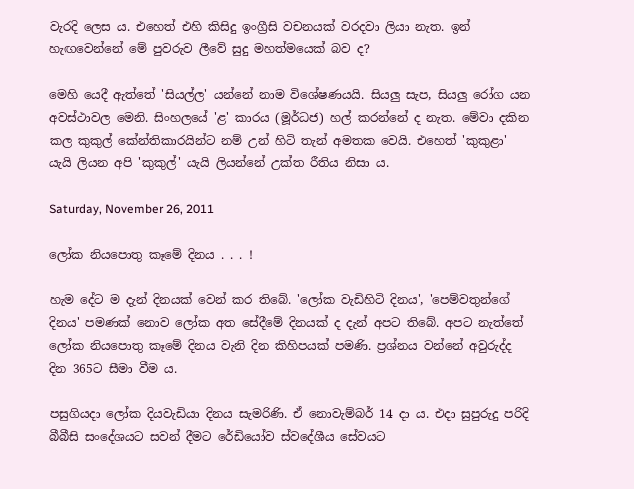වැරදි ලෙස ය. එහෙත් එහි කිසිදු ඉංග්‍රීසි වචනයක් වරදවා ලියා නැත. ඉන් හැඟවෙන්නේ මේ පුවරුව ලීවේ සුදු මහත්මයෙක් බව ද?

මෙහි යෙදී ඇත්තේ 'සියල්ල' යන්නේ නාම විශේෂණයයි. සියලු සැප, සියලු රෝග යන අවස්ථාවල මෙනි. සිංහලයේ 'ළ' කාරය (මූර්ධජ) හල් කරන්නේ ද නැත. මේවා දකින කල කුකුල් කේන්තිකාරයින්ට නම් උන් හිටි තැන් අමතක වෙයි. එහෙත් 'කුකුළා' යැයි ලියන අපි 'කුකුල්' යැයි ලියන්නේ උක්ත රීතිය නිසා ය.

Saturday, November 26, 2011

ලෝක නියපොතු කෑමේ දිනය . . . !

හැම දේට ම දැන් දිනයක් වෙන් කර තිබේ. 'ලෝක වැඩිහිටි දිනය', 'පෙම්වතුන්ගේ දිනය' පමණක් නොව ලෝක අත සේදීමේ දිනයක් ද දැන් අපට තිබේ. අපට නැත්තේ ලෝක නියපොතු කෑමේ දිනය වැනි දින කිහිපයක් පමණි. ප්‍රශ්නය වන්නේ අවුරුද්ද දින 365ට සීමා වීම ය.

පසුගියදා ලෝක දියවැඩියා දිනය සැමරිණි. ඒ නොවැම්බර් 14 දා ය. එදා සුපුරුදු පරිදි බීබීසි සංදේශයට සවන් දීමට රේඩියෝව ස්වදේශීය සේවයට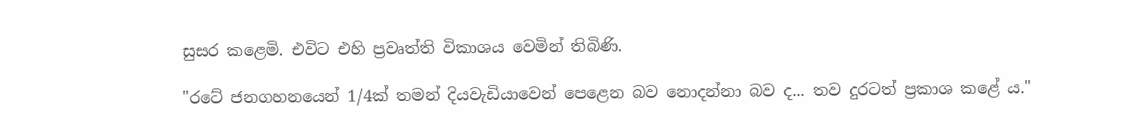සුසර කළෙමි. එවිට එහි ප්‍රවෘත්ති විකාශය වෙමින් තිබිණි.

"රටේ ජනගහනයෙන් 1/4ක් තමන් දියවැඩි‍යාවෙන් පෙළෙන බව නොදන්නා බව ද... තව දුරටත් ප්‍රකාශ කළේ ය."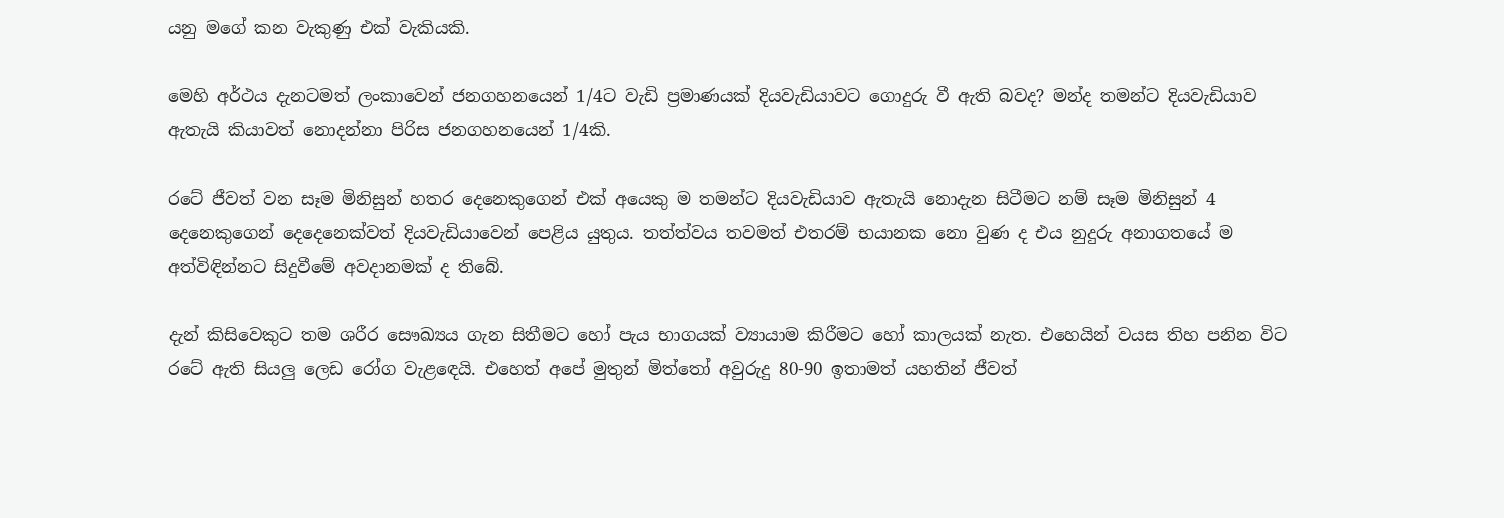යනු මගේ කන වැකුණු එක් වැකියකි.

මෙහි අර්ථය දැනටමත් ලංකාවෙන් ජනගහනයෙන් 1/4ට වැඩි ප්‍රමාණයක් දියවැඩියාවට ගොදුරු වී ඇති බවද? මන්ද තමන්ට දියවැඩියාව ඇතැයි කියාවත් නොදන්නා පිරිස ජනගහනයෙන් 1/4කි.

රටේ ජීවත් වන සෑම මිනිසුන් හතර දෙනෙකුගෙන් එක් අයෙකු ම තමන්ට දියවැඩියාව ඇතැයි නොදැන සිටීමට නම් සෑම මිනිසුන් 4 දෙනෙකුගෙන් දෙ‍දෙනෙක්වත් දියවැඩියාවෙන් පෙළිය යුතුය. තත්ත්වය තවමත් එතරම් භයානක නො වුණ ද එය නුදුරු අනාගතයේ ම අත්විඳින්නට සිදුවීමේ අවදානමක් ද තිබේ.

දැන් කිසිවෙකුට තම ශරීර සෞඛ්‍යය ගැන සිතීමට හෝ පැය භාගයක් ව්‍යායාම කිරීමට හෝ කාලයක් නැත. එහෙයින් වයස තිහ පනින විට රටේ ඇති සියලු ලෙඩ රෝග වැළඳෙයි. එහෙත් අපේ මුතුන් මිත්තෝ අවුරුදු 80-90 ඉතාමත් යහතින් ජීවත්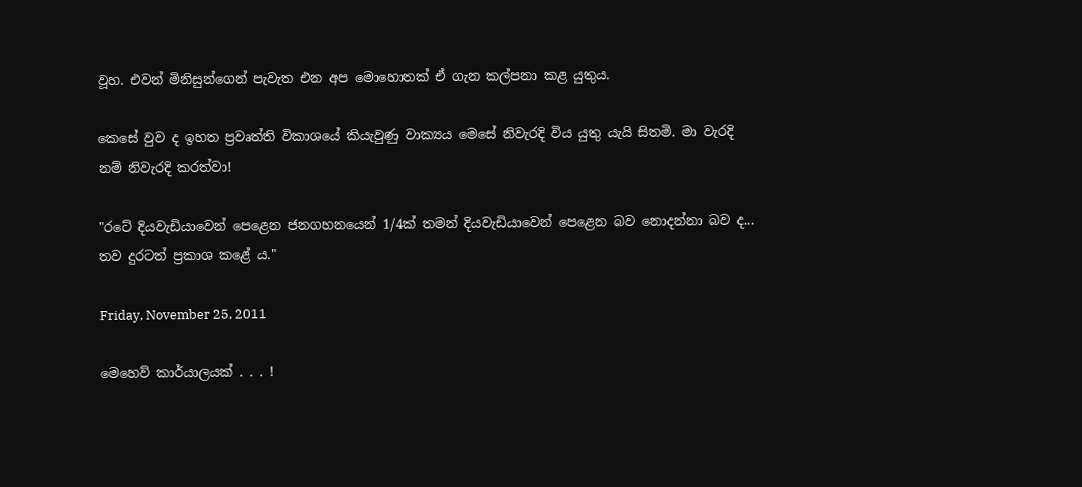වූහ. එවන් මිනිසුන්ගෙන් පැවැත එන අප මොහොතක් ඒ ගැන කල්පනා කළ යුතුය.

කෙසේ වුව ද ඉහත ප්‍රවෘත්ති විකාශයේ කියැවුණු වාක්‍යය මෙසේ නිවැරදි විය යුතු යැයි සිතමි. මා වැරදි නම් නිවැරදි කරත්වා!

"රටේ දියවැඩියාවෙන් පෙළෙන ජනගහනයෙන් 1/4ක් තමන් දියවැඩි‍යාවෙන් පෙළෙන බව නොදන්නා බව ද... තව දුරටත් ප්‍රකාශ කළේ ය."

Friday, November 25, 2011

මෙහෙව් කාර්යාලයක් . . . !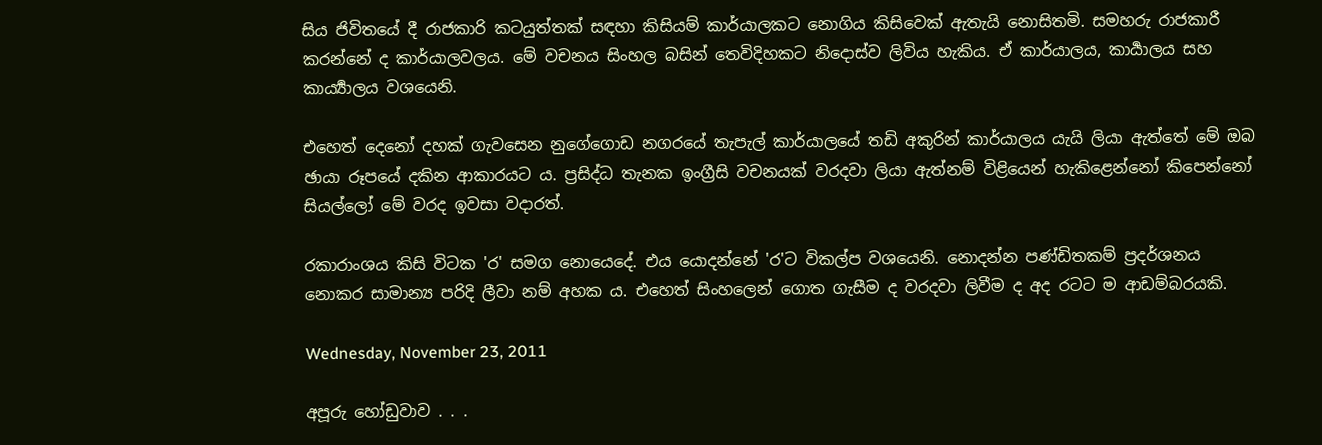සිය ජිවිතයේ දී රාජකාරි කටයුත්තක් සඳහා කිසියම් කාර්යාලකට නොගිය කිසිවෙක් ඇතැයි නොසිතමි. සමහරු රාජකාරී කරන්නේ ද කාර්යාලවලය. මේ වචනය සිංහල බසින් තෙවිදිහකට නිදොස්ව ලිවිය හැකිය. ඒ කාර්යාලය, කාර්‍යාලය සහ කාර්‍ය්‍යාලය වශයෙනි.

එහෙත් දෙනෝ දහක් ගැවසෙන නුගේගොඩ නගරයේ තැපැල් කාර්යාලයේ තඩි අකුරින් කාර්යාලය යැයි ලියා ඇත්තේ මේ ඔබ ඡායා රූපයේ දකින ආකාරයට ය. ප්‍රසිද්ධ තැනක ඉංග්‍රීසි වචනයක් වරදවා ලියා ඇත්නම් විළියෙන් හැකිළෙන්නෝ කිපෙන්නෝ සියල්ලෝ මේ වරද ඉවසා වදාරත්.

රකාරාංශය කිසි විටක 'ර' සමග නොයෙදේ. එය යොදන්නේ 'ර'ට විකල්ප වශයෙනි. නොදන්න පණ්ඩිතකම් ප්‍රදර්ශනය නොකර සාමාන්‍ය පරිදි ලීවා නම් අහක ය. එහෙත් සිංහලෙන් ගොත ගැසීම ද වරදවා ලිවීම ද අද රටට ම ආඩම්බරයකි.

Wednesday, November 23, 2011

අපූරු හෝඩුවාව . . .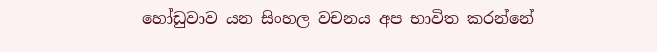හෝඩුවාව යන සිංහල වචනය අප භාවිත කරන්නේ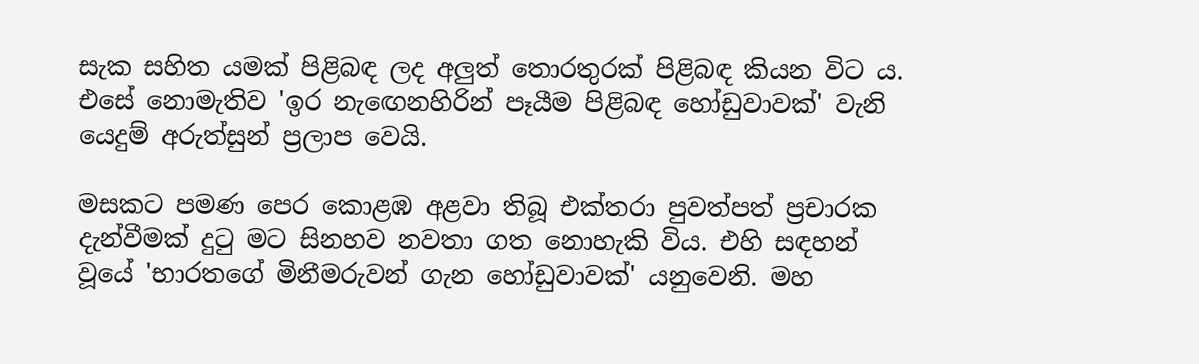සැක සහිත යමක් පිළිබඳ ලද අලුත් ‍තොරතුරක් පිළිබඳ කියන විට ය. එසේ නොමැතිව 'ඉර නැඟෙනහිරින් පෑයීම පිළිබඳ හෝඩුවාවක්' වැනි යෙදුම් අරුත්සුන් ප්‍රලාප වෙයි.

මසකට පමණ පෙර කොළඹ අළවා තිබූ එක්තරා පුවත්පත් ප්‍රචාරක දැන්වීමක් දුටු මට සිනහව නවතා ගත නොහැකි විය. එහි සඳහන් වූයේ 'භාරතගේ මිනීමරුවන් ගැන හෝඩුවාවක්' යනුවෙනි. මහ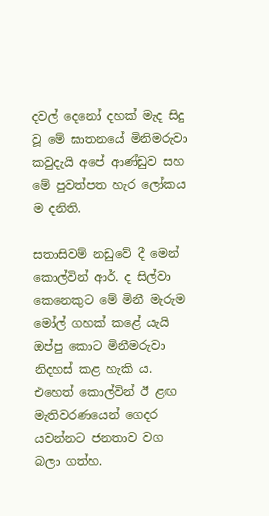දවල් දෙනෝ දහක් මැද සිදු වූ මේ ඝාතනයේ මිනිමරුවා කවුදැයි අපේ ආණ්ඩුව සහ මේ පුවත්පත හැර ලෝකය ම දනිති.

සතාසිවම් නඩුවේ දී මෙන් කොල්වින් ආර්. ද සිල්වා කෙනෙකුට මේ මිනී මැරුම මෝල් ගහක් කළේ යැයි ඔප්පු කොට මිනීමරුවා නිදහස් කළ හැකි ය. එහෙත් කොල්වින් ඊ ළඟ මැතිවරණයෙන් ගෙදර යවන්නට ජනතාව වග බලා ගත්හ.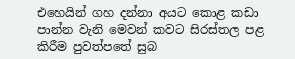එහෙයින් ගහ දන්නා අයට කොළ කඩා පාන්න වැනි මෙවන් කවට සිරස්තල පළ කිරීම පුවත්පතේ සුබ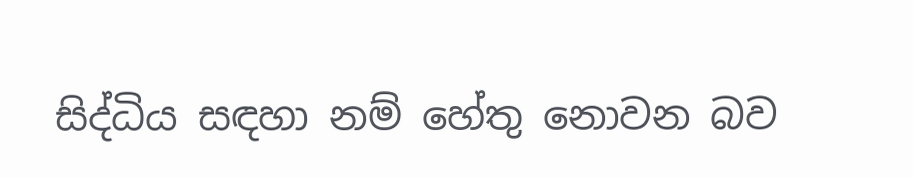සිද්ධිය සඳහා නම් හේතු නොවන බව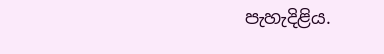පැහැදිළිය.